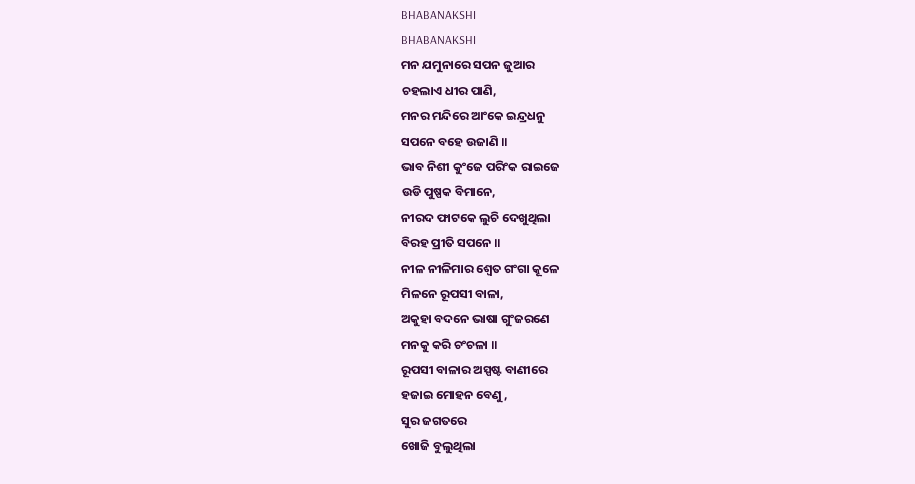BHABANAKSHI
BHABANAKSHI
ମନ ଯମୁନାରେ ସପନ ଜୁଆର
ଚହଲାଏ ଧୀର ପାଣି,
ମନର ମନ୍ଦିରେ ଆଂକେ ଇନ୍ଦ୍ରଧନୁ
ସପନେ ବହେ ଉଜାଣି ॥
ଭାବ ନିଶୀ କୁଂଜେ ପରିଂକ ରାଇଜେ
ଉଡି ପୁଷ୍ପକ ବିମାନେ,
ନୀରଦ ଫାଟକେ ଲୁଚି ଦେଖୁଥିଲା
ବିରହ ପ୍ରୀତି ସପନେ ॥
ନୀଳ ନୀଳିମାର ଶ୍ୱେତ ଗଂଗା କୂଳେ
ମିଳନେ ରୂପସୀ ବାଳା,
ଅକୁହା ବଦନେ ଭାଷା ଗୁଂଜରଣେ
ମନକୁ କରି ଚଂଚଳା ॥
ରୂପସୀ ବାଳାର ଅସ୍ପଷ୍ଟ ବାଣୀରେ
ହଜାଇ ମୋହନ ବେଣୁ,
ସୁର ଜଗତରେ
ଖୋଜି ବୁଲୁଥିଲା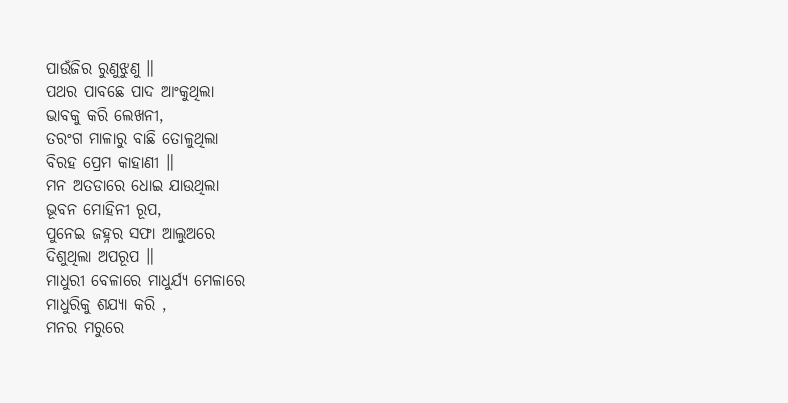ପାଉଁଜିର ରୁଣୁଝୁଣୁ ॥
ପଥର ପାବଛେ ପାଦ ଆଂକୁଥିଲା
ଭାବକୁ କରି ଲେଖନୀ,
ତରଂଗ ମାଳାରୁ ବାଛି ତୋଳୁଥିଲା
ବିରହ ପ୍ରେମ କାହାଣୀ ॥
ମନ ଅତଡାରେ ଧୋଇ ଯାଉଥିଲା
ଭୂବନ ମୋହିନୀ ରୂପ,
ପୁନେଇ ଜହ୍ନର ସଫା ଆଲୁଅରେ
ଦିଶୁଥିଲା ଅପରୂପ ॥
ମାଧୁରୀ ବେଳାରେ ମାଧୁର୍ଯ୍ୟ ମେଳାରେ
ମାଧୁରିକୁ ଶଯ୍ୟା କରି ,
ମନର ମରୁରେ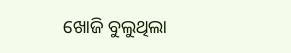ଖୋଜି ବୁଲୁଥିଲା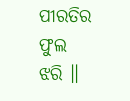ପୀରତିର ଫୁଲ ଝରି ॥